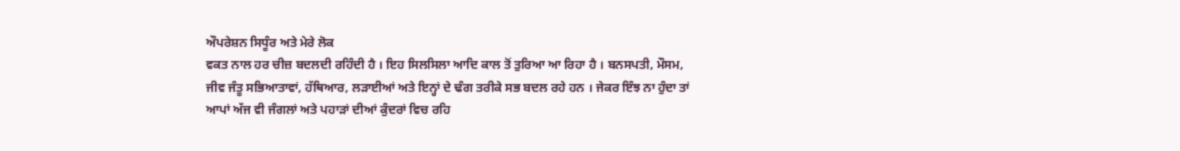ਔਪਰੇਸ਼ਨ ਸਿਧੂੰਰ ਅਤੇ ਮੇਰੇ ਲੋਕ
ਵਕਤ ਨਾਲ ਹਰ ਚੀਜ਼ ਬਦਲਦੀ ਰਹਿੰਦੀ ਹੈ । ਇਹ ਸਿਲਸਿਲਾ ਆਦਿ ਕਾਲ ਤੋਂ ਤੁਰਿਆ ਆ ਰਿਹਾ ਹੈ । ਬਨਸਪਤੀ, ਮੌਸਮ, ਜੀਵ ਜੰਤੂ ਸਭਿਆਤਾਵਾਂ, ਹੱਥਿਆਰ, ਲੜਾਈਆਂ ਅਤੇ ਇਨ੍ਹਾਂ ਦੇ ਢੰਗ ਤਰੀਕੇ ਸਭ ਬਦਲ ਰਹੇ ਹਨ । ਜੇਕਰ ਇੰਝ ਨਾ ਹੁੰਦਾ ਤਾਂ ਆਪਾਂ ਅੱਜ ਵੀ ਜੰਗਲਾਂ ਅਤੇ ਪਹਾੜਾਂ ਦੀਆਂ ਕੁੰਦਰਾਂ ਵਿਚ ਰਹਿ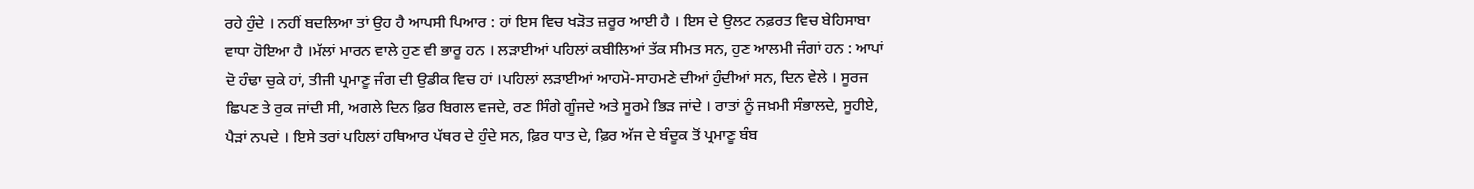ਰਹੇ ਹੁੰਦੇ । ਨਹੀਂ ਬਦਲਿਆ ਤਾਂ ਉਹ ਹੈ ਆਪਸੀ ਪਿਆਰ : ਹਾਂ ਇਸ ਵਿਚ ਖੜੋਤ ਜ਼ਰੂਰ ਆਈ ਹੈ । ਇਸ ਦੇ ਉਲਟ ਨਫ਼ਰਤ ਵਿਚ ਬੇਹਿਸਾਬਾ ਵਾਧਾ ਹੋਇਆ ਹੈ ।ਮੱਲਾਂ ਮਾਰਨ ਵਾਲੇ ਹੁਣ ਵੀ ਭਾਰੂ ਹਨ । ਲੜਾਈਆਂ ਪਹਿਲਾਂ ਕਬੀਲਿਆਂ ਤੱਕ ਸੀਮਤ ਸਨ, ਹੁਣ ਆਲਮੀ ਜੰਗਾਂ ਹਨ : ਆਪਾਂ ਦੋ ਹੰਢਾ ਚੁਕੇ ਹਾਂ, ਤੀਜੀ ਪ੍ਰਮਾਣੂ ਜੰਗ ਦੀ ਉਡੀਕ ਵਿਚ ਹਾਂ ।ਪਹਿਲਾਂ ਲੜਾਈਆਂ ਆਹਮੋ-ਸਾਹਮਣੇ ਦੀਆਂ ਹੁੰਦੀਆਂ ਸਨ, ਦਿਨ ਵੇਲੇ । ਸੂਰਜ ਛਿਪਣ ਤੇ ਰੁਕ ਜਾਂਦੀ ਸੀ, ਅਗਲੇ ਦਿਨ ਫ਼ਿਰ ਬਿਗਲ ਵਜਦੇ, ਰਣ ਸਿੰਗੇ ਗੂੰਜਦੇ ਅਤੇ ਸੂਰਮੇ ਭਿੜ ਜਾਂਦੇ । ਰਾਤਾਂ ਨੂੰ ਜਖ਼ਮੀ ਸੰਭਾਲਦੇ, ਸੂਹੀਏ, ਪੈੜਾਂ ਨਪਦੇ । ਇਸੇ ਤਰਾਂ ਪਹਿਲਾਂ ਹਥਿਆਰ ਪੱਥਰ ਦੇ ਹੁੰਦੇ ਸਨ, ਫ਼ਿਰ ਧਾਤ ਦੇ, ਫ਼ਿਰ ਅੱਜ ਦੇ ਬੰਦੂਕ ਤੋਂ ਪ੍ਰਮਾਣੂ ਬੰਬ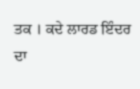ਤਕ । ਕਦੇ ਲਾਰਡ ਇੰਦਰ ਦਾ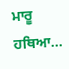ਮਾਰੂ ਹਥਿਆ...